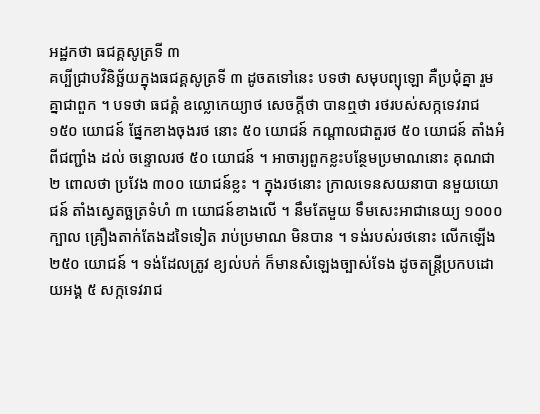អដ្ឋកថា ធជគ្គសូត្រទី ៣
គប្បីជ្រាបវិនិច្ឆ័យក្នុងធជគ្គសូត្រទី ៣ ដូចតទៅនេះ បទថា សមុបព្យុឡោ គឺប្រជុំគ្នា រួមគ្នាជាពួក ។ បទថា ធជគ្គំ ឧល្លោកេយ្យាថ សេចក្តីថា បានឮថា រថរបស់សក្កទេវរាជ ១៥០ យោជន៍ ផ្នែកខាងចុងរថ នោះ ៥០ យោជន៍ កណ្តាលជាតួរថ ៥០ យោជន៍ តាំងអំពីជញ្ជាំង ដល់ ចន្ទោលរថ ៥០ យោជន៍ ។ អាចារ្យពួកខ្លះបន្ថែមប្រមាណនោះ គុណជា ២ ពោលថា ប្រវែង ៣០០ យោជន៍ខ្លះ ។ ក្នុងរថនោះ ក្រាលទេនសយនាបា នមួយយោជន៍ តាំងស្វេតច្ឆត្រទំហំ ៣ យោជន៍ខាងលើ ។ នឹមតែមួយ ទឹមសេះអាជានេយ្យ ១០០០ ក្បាល គ្រឿងតាក់តែងដទៃទៀត រាប់ប្រមាណ មិនបាន ។ ទង់របស់រថនោះ លើកឡើង ២៥០ យោជន៍ ។ ទង់ដែលត្រូវ ខ្យល់បក់ ក៏មានសំឡេងច្បាស់ទែង ដូចតន្រ្តីប្រកបដោយអង្គ ៥ សក្កទេវរាជ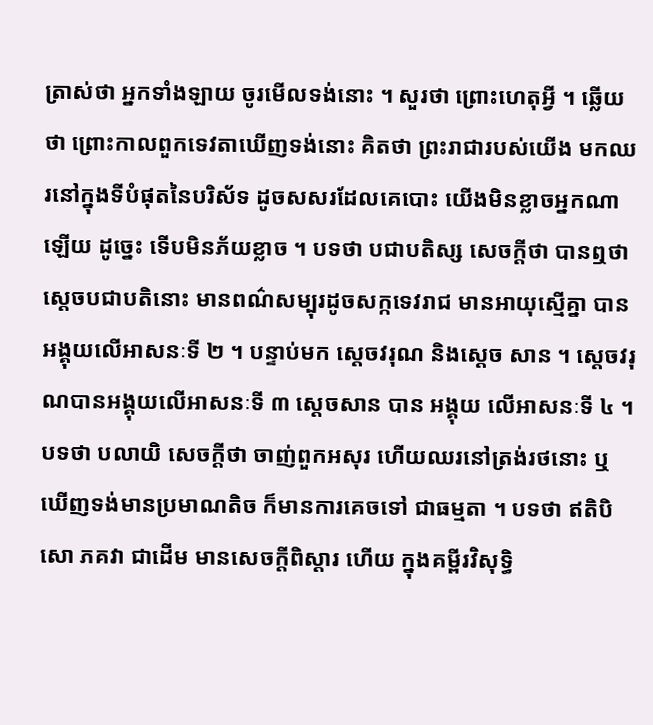ត្រាស់ថា អ្នកទាំងឡាយ ចូរមើលទង់នោះ ។ សួរថា ព្រោះហេតុអ្វី ។ ឆ្លើយថា ព្រោះកាលពួកទេវតាឃើញទង់នោះ គិតថា ព្រះរាជារបស់យើង មកឈរនៅក្នុងទីបំផុតនៃបរិស័ទ ដូចសសរដែលគេបោះ យើងមិនខ្លាចអ្នកណា ឡើយ ដូច្នេះ ទើបមិនភ័យខ្លាច ។ បទថា បជាបតិស្ស សេចក្តីថា បានឮថា ស្តេចបជាបតិនោះ មានពណ៌សម្បុរដូចសក្កទេវរាជ មានអាយុស្មើគ្នា បានអង្គុយលើអាសនៈទី ២ ។ បន្ទាប់មក ស្តេចវរុណ និងស្តេច សាន ។ ស្តេចវរុណបានអង្គុយលើអាសនៈទី ៣ ស្តេចសាន បាន អង្គុយ លើអាសនៈទី ៤ ។ បទថា បលាយិ សេចក្តីថា ចាញ់ពួកអសុរ ហើយឈរនៅត្រង់រថនោះ ឬឃើញទង់មានប្រមាណតិច ក៏មានការគេចទៅ ជាធម្មតា ។ បទថា ឥតិបិ សោ ភគវា ជាដើម មានសេចក្តីពិស្តារ ហើយ ក្នុងគម្ពីរវិសុទ្ធិ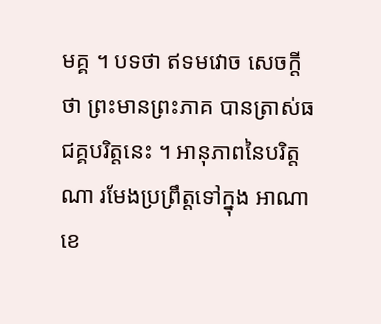មគ្គ ។ បទថា ឥទមវោច សេចក្តីថា ព្រះមានព្រះភាគ បានត្រាស់ធជគ្គបរិត្តនេះ ។ អានុភាពនៃបរិត្តណា រមែងប្រព្រឹត្តទៅក្នុង អាណាខេ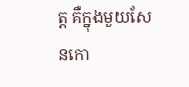ត្ត គឺក្នុងមួយសែនកោ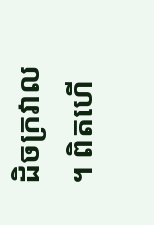ដិចក្រវាល ។ ពិតហើ